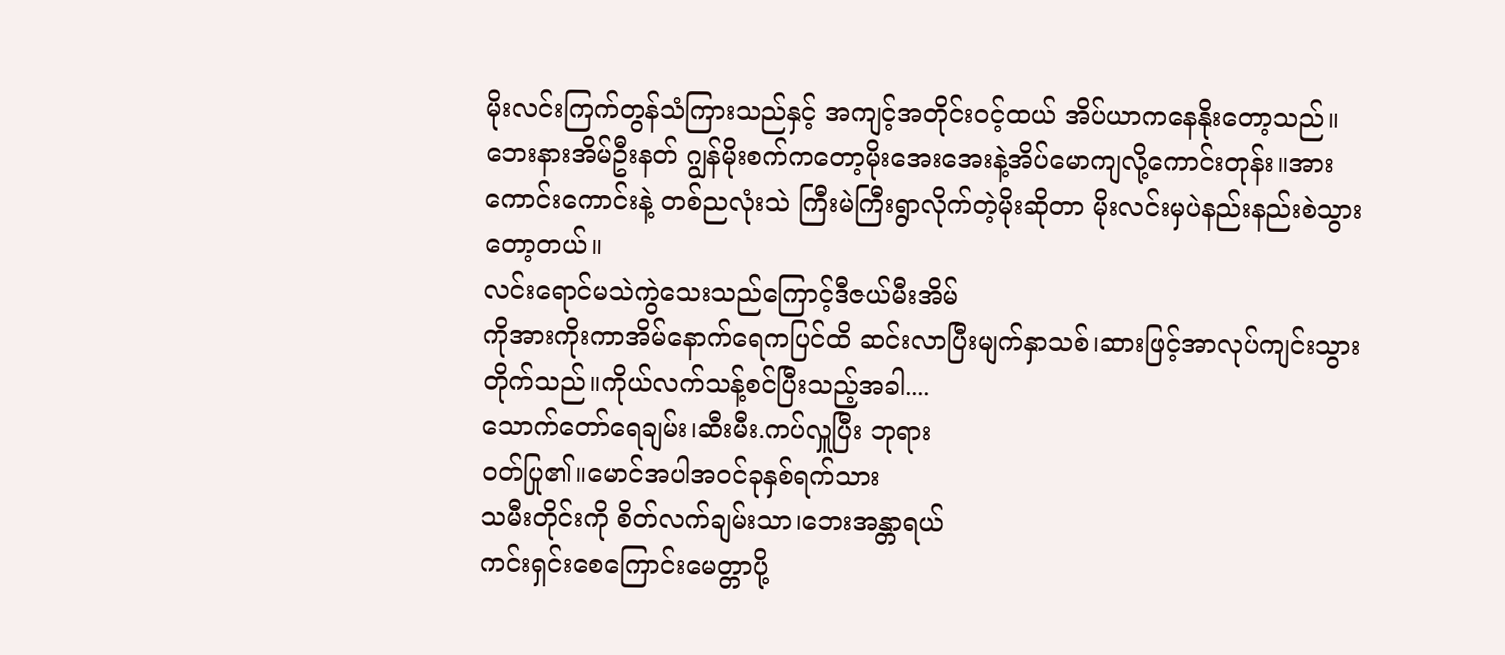မိုးလင်းကြက်တွန်သံကြားသည်နှင့် အကျင့်အတိုင်းဝင့်ထယ် အိပ်ယာကနေနိုးတော့သည်။
ဘေးနားအိမ်ဦးနတ် ဂျွန်မိုးစက်ကတော့မိုးအေးအေးနဲ့အိပ်မောကျလို့ကောင်းတုန်း။အား
ကောင်းကောင်းနဲ့ တစ်ညလုံးသဲ ကြီးမဲကြီးရွာလိုက်တဲ့မိုးဆိုတာ မိုးလင်းမှပဲနည်းနည်းစဲသွားတော့တယ်။
လင်းရောင်မသဲကွဲသေးသည်ကြောင့်ဒီဇယ်မီးအိမ်
ကိုအားကိုးကာအိမ်နောက်ရေကပြင်ထိ ဆင်းလာပြီးမျက်နှာသစ်၊ဆားဖြင့်အာလုပ်ကျင်းသွားတိုက်သည်။ကိုယ်လက်သန့်စင်ပြီးသည့်အခါ....
သောက်တော်ရေချမ်း၊ဆီးမီး.ကပ်လှူပြီး ဘုရား
ဝတ်ပြု၏။မောင်အပါအဝင်ခုနှစ်ရက်သား
သမီးတိုင်းကို စိတ်လက်ချမ်းသာ၊ဘေးအန္တာရယ်
ကင်းရှင်းစေကြောင်းမေတ္တာပို့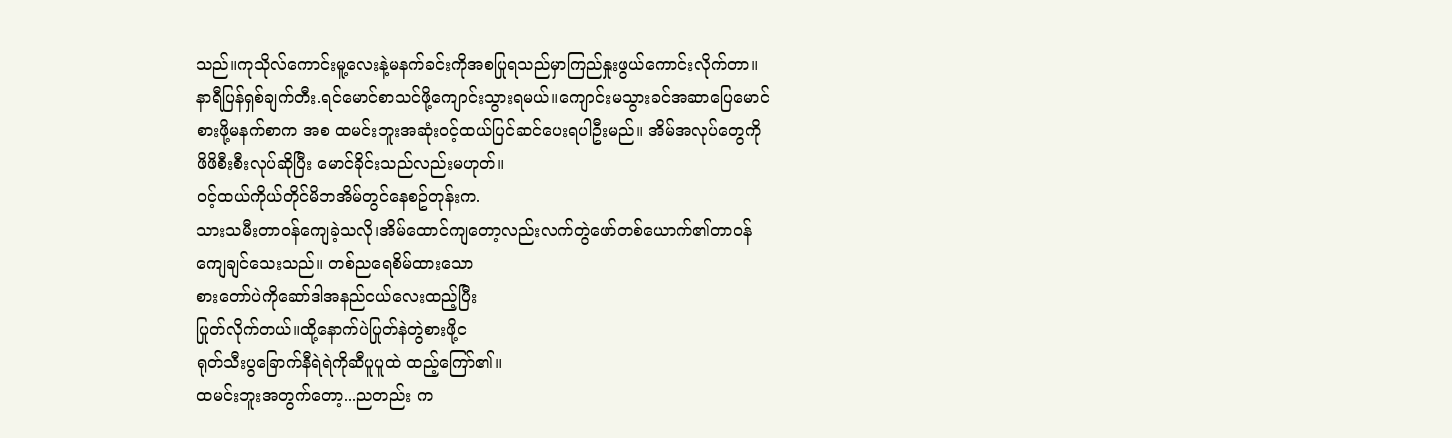သည်။ကုသိုလ်ကောင်းမူ့လေးနဲ့မနက်ခင်းကိုအစပြုရသည်မှာကြည်နှုးဖွယ်ကောင်းလိုက်တာ။
နာရီပြန်ရှစ်ချက်တီး.ရင်မောင်စာသင်ဖို့ကျောင်းသွားရမယ်။ကျောင်းမသွားခင်အဆာပြေမောင်
စားဖို့မနက်စာက အစ ထမင်းဘူးအဆုံးဝင့်ထယ်ပြင်ဆင်ပေးရပါဦးမည်။ အိမ်အလုပ်တွေကို
ဖိဖိစီးစီးလုပ်ဆိုပြီး မောင်ခိုင်းသည်လည်းမဟုတ်။
ဝင့်ထယ်ကိုယ်တိုင်မိဘအိမ်တွင်နေစဥ်တုန်းက.
သားသမီးတာဝန်ကျေခဲ့သလို၊အိမ်ထောင်ကျတော့လည်းလက်တွဲဖော်တစ်ယောက်၏တာဝန်
ကျေချင်သေးသည်။ တစ်ညရေစိမ်ထားသော
စားတော်ပဲကိုဆော်ဒါအနည်ငယ်လေးထည့်ပြီး
ပြုတ်လိုက်တယ်။ထို့နောက်ပဲပြုတ်နဲတွဲစားဖို့င
ရုတ်သီးပွခြောက်နီရဲရဲကိုဆီပူပူထဲ ထည့်ကြော်၏။
ထမင်းဘူးအတွက်တော့...ညတည်း က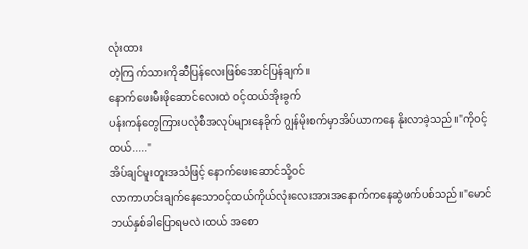လုံးထား
တဲ့ကြ က်သားကိုဆီပြန်လေးဖြစ်အောင်ပြန်ချက်။
နောက်ဖေးမီးဖိုဆောင်လေးထဲ ဝင့်ထယ်အိုးခွက်
ပန်းကန်တွေကြားပလုံစီအလုပ်များနေခိုက် ဂျွန်မိုးစက်မှာအိပ်ယာကနေ နိုးလာခဲ့သည်။"ကိုဝင့်ထယ်....."
အိပ်ချင်မူးတူးအသံဖြင့် နောက်ဖေးဆောင်သို့ဝင်
လာကာဟင်းချက်နေသောဝင့်ထယ်ကိုယ်လုံးလေးအားအနောက်ကနေဆွဲဖက်ပစ်သည်။"မောင် ဘယ်နှစ်ခါပြောရမလဲ၊ထယ် အစော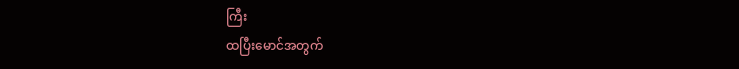ကြီး
ထပြီးမောင်အတွက်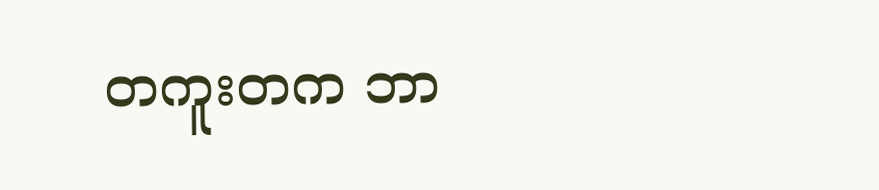တကူးတက ဘာ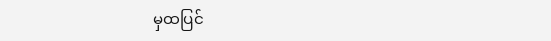မှထပြင်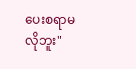ပေးစရာမလိုဘူး"